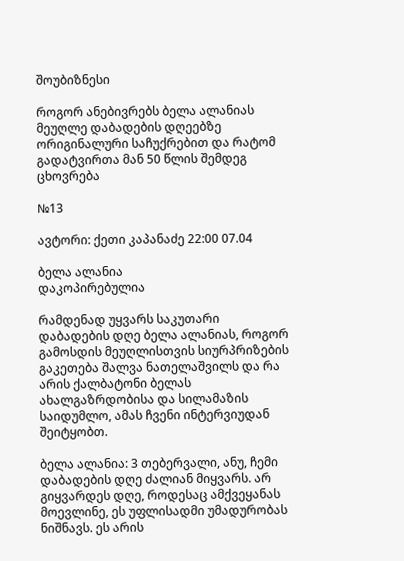შოუბიზნესი

როგორ ანებივრებს ბელა ალანიას მეუღლე დაბადების დღეებზე ორიგინალური საჩუქრებით და რატომ გადატვირთა მან 50 წლის შემდეგ ცხოვრება

№13

ავტორი: ქეთი კაპანაძე 22:00 07.04

ბელა ალანია
დაკოპირებულია

რამდენად უყვარს საკუთარი დაბადების დღე ბელა ალანიას, როგორ გამოსდის მეუღლისთვის სიურპრიზების გაკეთება შალვა ნათელაშვილს და რა არის ქალბატონი ბელას ახალგაზრდობისა და სილამაზის საიდუმლო, ამას ჩვენი ინტერვიუდან შეიტყობთ.

ბელა ალანია: 3 თებერვალი, ანუ, ჩემი დაბადების დღე ძალიან მიყვარს. არ გიყვარდეს დღე, როდესაც ამქვეყანას მოევლინე, ეს უფლისადმი უმადურობას ნიშნავს. ეს არის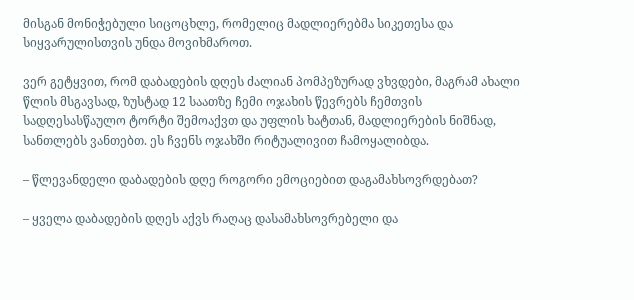მისგან მონიჭებული სიცოცხლე, რომელიც მადლიერებმა სიკეთესა და სიყვარულისთვის უნდა მოვიხმაროთ.

ვერ გეტყვით, რომ დაბადების დღეს ძალიან პომპეზურად ვხვდები, მაგრამ ახალი წლის მსგავსად, ზუსტად 12 საათზე ჩემი ოჯახის წევრებს ჩემთვის სადღესასწაულო ტორტი შემოაქვთ და უფლის ხატთან, მადლიერების ნიშნად, სანთლებს ვანთებთ. ეს ჩვენს ოჯახში რიტუალივით ჩამოყალიბდა.

– წლევანდელი დაბადების დღე როგორი ემოციებით დაგამახსოვრდებათ?

– ყველა დაბადების დღეს აქვს რაღაც დასამახსოვრებელი და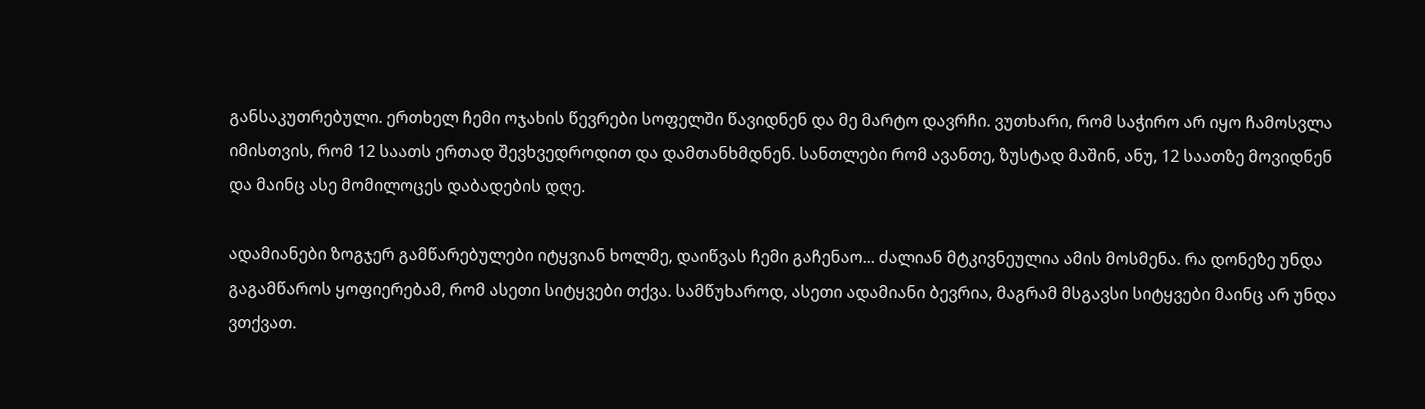განსაკუთრებული. ერთხელ ჩემი ოჯახის წევრები სოფელში წავიდნენ და მე მარტო დავრჩი. ვუთხარი, რომ საჭირო არ იყო ჩამოსვლა იმისთვის, რომ 12 საათს ერთად შევხვედროდით და დამთანხმდნენ. სანთლები რომ ავანთე, ზუსტად მაშინ, ანუ, 12 საათზე მოვიდნენ და მაინც ასე მომილოცეს დაბადების დღე.

ადამიანები ზოგჯერ გამწარებულები იტყვიან ხოლმე, დაიწვას ჩემი გაჩენაო... ძალიან მტკივნეულია ამის მოსმენა. რა დონეზე უნდა გაგამწაროს ყოფიერებამ, რომ ასეთი სიტყვები თქვა. სამწუხაროდ, ასეთი ადამიანი ბევრია, მაგრამ მსგავსი სიტყვები მაინც არ უნდა ვთქვათ.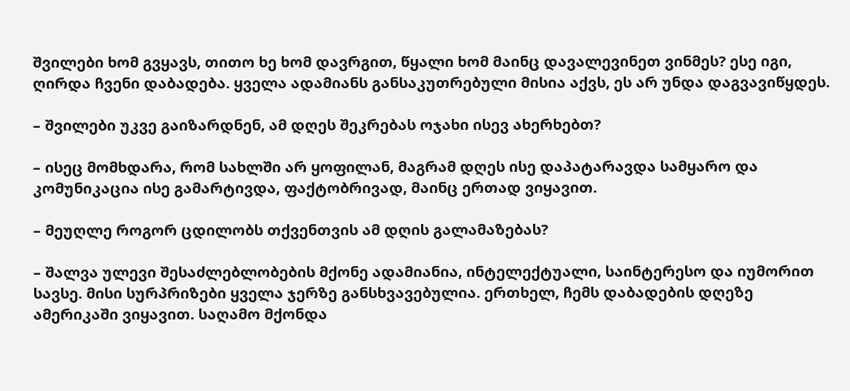შვილები ხომ გვყავს, თითო ხე ხომ დავრგით, წყალი ხომ მაინც დავალევინეთ ვინმეს? ესე იგი, ღირდა ჩვენი დაბადება. ყველა ადამიანს განსაკუთრებული მისია აქვს, ეს არ უნდა დაგვავიწყდეს.

– შვილები უკვე გაიზარდნენ, ამ დღეს შეკრებას ოჯახი ისევ ახერხებთ?

– ისეც მომხდარა, რომ სახლში არ ყოფილან, მაგრამ დღეს ისე დაპატარავდა სამყარო და კომუნიკაცია ისე გამარტივდა, ფაქტობრივად, მაინც ერთად ვიყავით.

– მეუღლე როგორ ცდილობს თქვენთვის ამ დღის გალამაზებას?

– შალვა ულევი შესაძლებლობების მქონე ადამიანია, ინტელექტუალი, საინტერესო და იუმორით სავსე. მისი სურპრიზები ყველა ჯერზე განსხვავებულია. ერთხელ, ჩემს დაბადების დღეზე ამერიკაში ვიყავით. საღამო მქონდა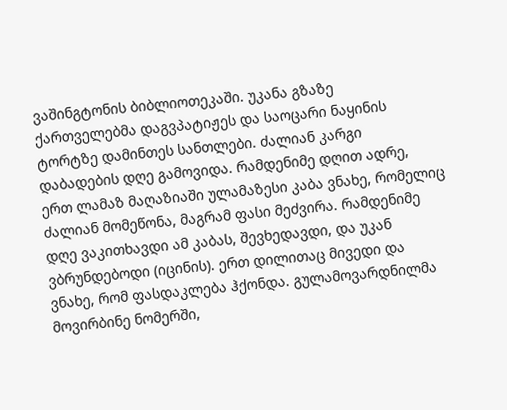ვაშინგტონის ბიბლიოთეკაში. უკანა გზაზე ქართველებმა დაგვპატიჟეს და საოცარი ნაყინის ტორტზე დამინთეს სანთლები. ძალიან კარგი დაბადების დღე გამოვიდა. რამდენიმე დღით ადრე, ერთ ლამაზ მაღაზიაში ულამაზესი კაბა ვნახე, რომელიც ძალიან მომეწონა, მაგრამ ფასი მეძვირა. რამდენიმე დღე ვაკითხავდი ამ კაბას, შევხედავდი, და უკან ვბრუნდებოდი (იცინის). ერთ დილითაც მივედი და ვნახე, რომ ფასდაკლება ჰქონდა. გულამოვარდნილმა მოვირბინე ნომერში,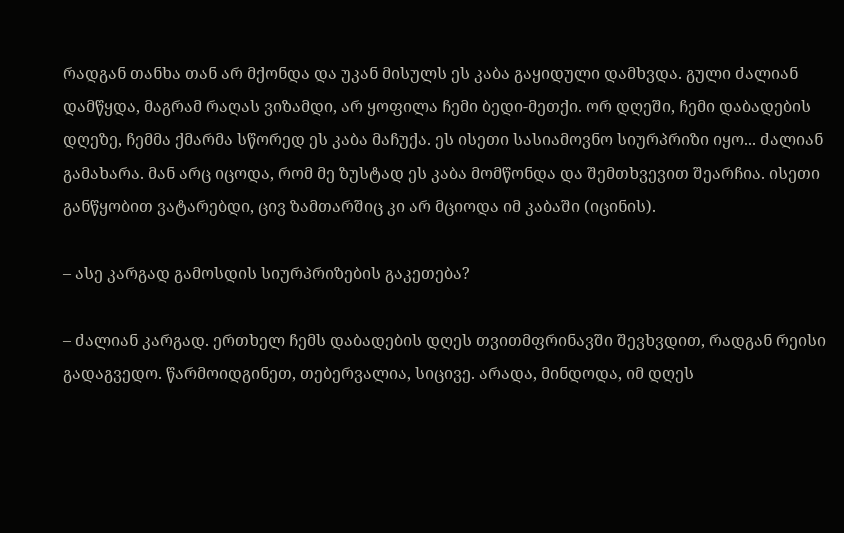რადგან თანხა თან არ მქონდა და უკან მისულს ეს კაბა გაყიდული დამხვდა. გული ძალიან დამწყდა, მაგრამ რაღას ვიზამდი, არ ყოფილა ჩემი ბედი-მეთქი. ორ დღეში, ჩემი დაბადების დღეზე, ჩემმა ქმარმა სწორედ ეს კაბა მაჩუქა. ეს ისეთი სასიამოვნო სიურპრიზი იყო... ძალიან გამახარა. მან არც იცოდა, რომ მე ზუსტად ეს კაბა მომწონდა და შემთხვევით შეარჩია. ისეთი განწყობით ვატარებდი, ცივ ზამთარშიც კი არ მციოდა იმ კაბაში (იცინის).

– ასე კარგად გამოსდის სიურპრიზების გაკეთება?

– ძალიან კარგად. ერთხელ ჩემს დაბადების დღეს თვითმფრინავში შევხვდით, რადგან რეისი გადაგვედო. წარმოიდგინეთ, თებერვალია, სიცივე. არადა, მინდოდა, იმ დღეს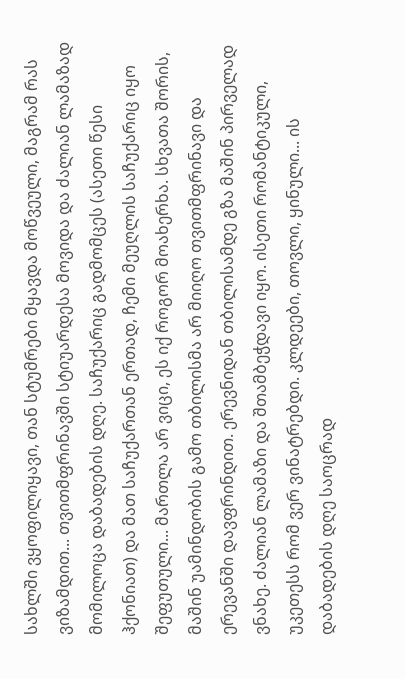სახლში ვყოფილიყავი, თან სტუმრები მყავდა მოწვეული, მაგრამ რას ვიზამდით... თვითმფრინავში სტიუარდესა მოვიდა და ძალიან ლამაზად მომილოცა დაბადების დღე. საჩუქარიც გადმომცეს (ასეთი წესი ჰქონიათ) და მათ საჩუქართან ერთად, ჩემი მეუღლის საჩუქარიც იყო შეფუთული... მართლა არ ვიცი, ეს იქ როგორ მოახერხა. სხვათა შორის, მაშინ უამინდობის გამო თბილისმა არ მიიღო თვითმფრინავი და ერევანში დავფრინდით. ერევნიდან თბილისამდე გზა მაშინ პირველად ვნახე. ძალიან ლამაზი და შთამბეჭდავი იყო. ისეთი რომანტიკული, უკეთესს რომ ვერ ვინატრებდი. კლდეები, თოვლი, ყინული... ის დაბადების დღე საოცრად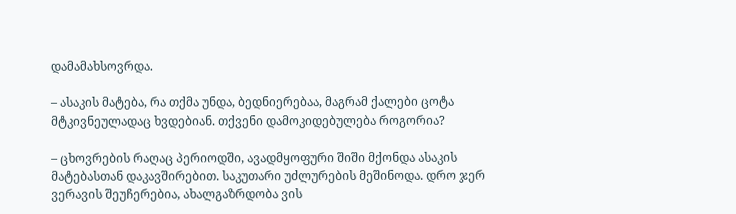დამამახსოვრდა.

– ასაკის მატება, რა თქმა უნდა, ბედნიერებაა, მაგრამ ქალები ცოტა მტკივნეულადაც ხვდებიან. თქვენი დამოკიდებულება როგორია?

– ცხოვრების რაღაც პერიოდში, ავადმყოფური შიში მქონდა ასაკის მატებასთან დაკავშირებით. საკუთარი უძლურების მეშინოდა. დრო ჯერ ვერავის შეუჩერებია, ახალგაზრდობა ვის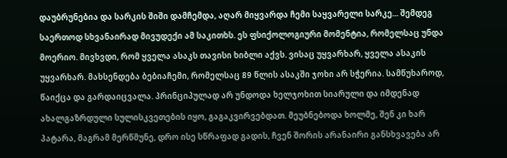დაუბრუნებია და სარკის შიში დამჩემდა, აღარ მიყვარდა ჩემი საყვარელი სარკე... შემდეგ საერთოდ სხვანაირად მივუდექი ამ საკითხს. ეს ფსიქოლოგიური მომენტია, რომელსაც უნდა მოერიო. მივხვდი, რომ ყველა ასაკს თავისი ხიბლი აქვს. ვისაც უყვარხარ, ყველა ასაკის უყვარხარ. მახსენდება ბებიაჩემი, რომელსაც 89 წლის ასაკში ჯოხი არ სჭერია. სამწუხაროდ, წაიქცა და გარდაიცვალა. პრინციპულად არ უნდოდა ხელჯოხით სიარული და იმდენად ახალგაზრდული სულისკვეთების იყო, გაგაკვირვებდათ. მეუბნებოდა ხოლმე, შენ კი ხარ პატარა, მაგრამ მერწმუნე, დრო ისე სწრაფად გადის, ჩვენ შორის არანაირი განსხვავება არ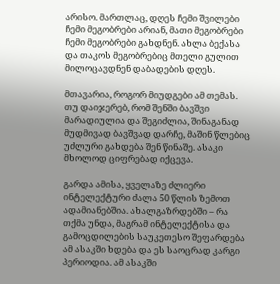არისო. მართლაც, დღეს ჩემი შვილები ჩემი მეგობრები არიან, მათი მეგობრები ჩემი მეგობრები გახდნენ. ახლა ბექასა და თაკოს მეგობრებიც მთელი გულით მილოცავდნენ დაბადების დღეს.

მთავარია, როგორ მიუდგები ამ თემას. თუ დაიჯერებ, რომ შენში ბავშვი მარადიულია და შეგიძლია, შინაგანად მუდმივად ბავშვად დარჩე, მაშინ წლებიც უძლური გახდება შენ წინაშე. ასაკი მხოლოდ ციფრებად იქცევა.

გარდა ამისა, ყველაზე ძლიერი ინტელექტური ძალა 50 წლის ზემოთ ადამიანებშია. ახალგაზრდებში – რა თქმა უნდა, მაგრამ ინტელექტისა და გამოცდილების საუკეთესო შეფარდება ამ ასაკში ხდება და ეს საოცრად კარგი პერიოდია. ამ ასაკში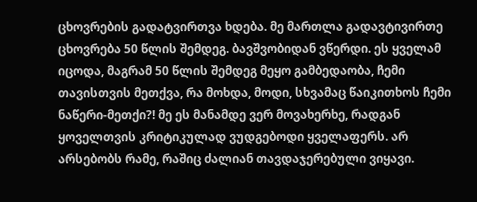ცხოვრების გადატვირთვა ხდება. მე მართლა გადავტივირთე ცხოვრება 50 წლის შემდეგ. ბავშვობიდან ვწერდი. ეს ყველამ იცოდა, მაგრამ 50 წლის შემდეგ მეყო გამბედაობა, ჩემი თავისთვის მეთქვა, რა მოხდა, მოდი, სხვამაც წაიკითხოს ჩემი ნაწერი-მეთქი?! მე ეს მანამდე ვერ მოვახერხე, რადგან ყოველთვის კრიტიკულად ვუდგებოდი ყველაფერს. არ არსებობს რამე, რაშიც ძალიან თავდაჯერებული ვიყავი.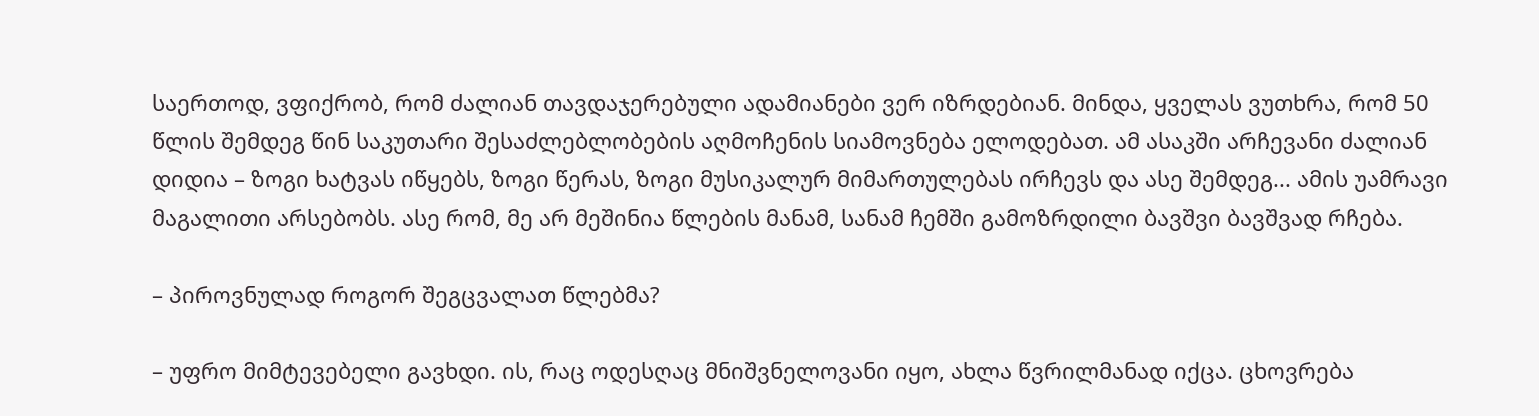საერთოდ, ვფიქრობ, რომ ძალიან თავდაჯერებული ადამიანები ვერ იზრდებიან. მინდა, ყველას ვუთხრა, რომ 50 წლის შემდეგ წინ საკუთარი შესაძლებლობების აღმოჩენის სიამოვნება ელოდებათ. ამ ასაკში არჩევანი ძალიან დიდია – ზოგი ხატვას იწყებს, ზოგი წერას, ზოგი მუსიკალურ მიმართულებას ირჩევს და ასე შემდეგ... ამის უამრავი მაგალითი არსებობს. ასე რომ, მე არ მეშინია წლების მანამ, სანამ ჩემში გამოზრდილი ბავშვი ბავშვად რჩება.

– პიროვნულად როგორ შეგცვალათ წლებმა?

– უფრო მიმტევებელი გავხდი. ის, რაც ოდესღაც მნიშვნელოვანი იყო, ახლა წვრილმანად იქცა. ცხოვრება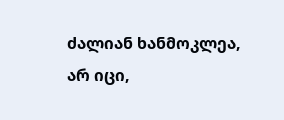ძალიან ხანმოკლეა, არ იცი,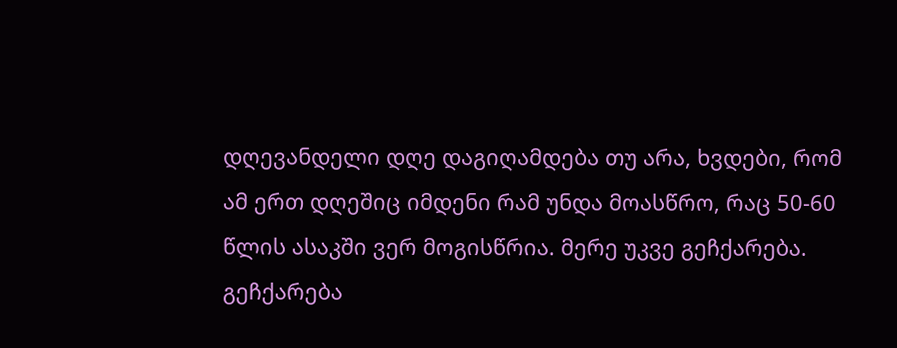დღევანდელი დღე დაგიღამდება თუ არა, ხვდები, რომ ამ ერთ დღეშიც იმდენი რამ უნდა მოასწრო, რაც 50-60 წლის ასაკში ვერ მოგისწრია. მერე უკვე გეჩქარება. გეჩქარება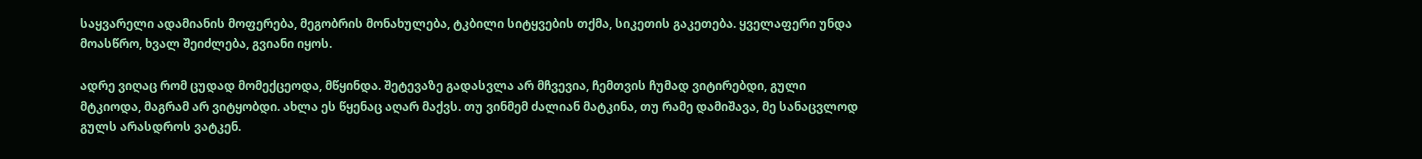საყვარელი ადამიანის მოფერება, მეგობრის მონახულება, ტკბილი სიტყვების თქმა, სიკეთის გაკეთება. ყველაფერი უნდა მოასწრო, ხვალ შეიძლება, გვიანი იყოს.

ადრე ვიღაც რომ ცუდად მომექცეოდა, მწყინდა. შეტევაზე გადასვლა არ მჩვევია, ჩემთვის ჩუმად ვიტირებდი, გული მტკიოდა, მაგრამ არ ვიტყობდი. ახლა ეს წყენაც აღარ მაქვს. თუ ვინმემ ძალიან მატკინა, თუ რამე დამიშავა, მე სანაცვლოდ გულს არასდროს ვატკენ.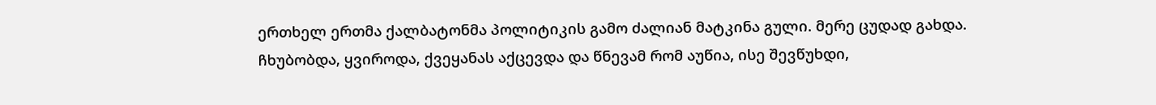ერთხელ ერთმა ქალბატონმა პოლიტიკის გამო ძალიან მატკინა გული. მერე ცუდად გახდა. ჩხუბობდა, ყვიროდა, ქვეყანას აქცევდა და წნევამ რომ აუწია, ისე შევწუხდი,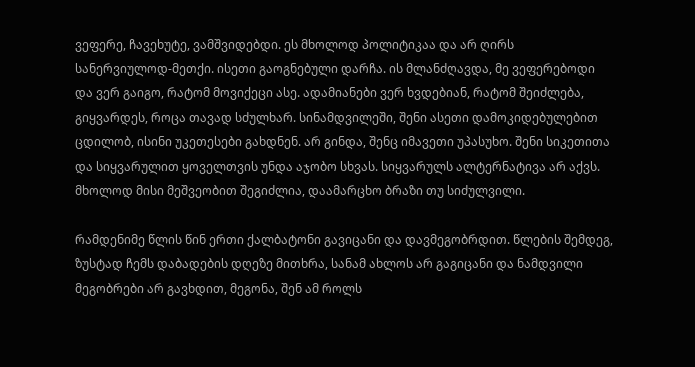ვეფერე, ჩავეხუტე, ვამშვიდებდი. ეს მხოლოდ პოლიტიკაა და არ ღირს სანერვიულოდ-მეთქი. ისეთი გაოგნებული დარჩა. ის მლანძღავდა, მე ვეფერებოდი და ვერ გაიგო, რატომ მოვიქეცი ასე. ადამიანები ვერ ხვდებიან, რატომ შეიძლება, გიყვარდეს, როცა თავად სძულხარ. სინამდვილეში, შენი ასეთი დამოკიდებულებით ცდილობ, ისინი უკეთესები გახდნენ. არ გინდა, შენც იმავეთი უპასუხო. შენი სიკეთითა და სიყვარულით ყოველთვის უნდა აჯობო სხვას. სიყვარულს ალტერნატივა არ აქვს. მხოლოდ მისი მეშვეობით შეგიძლია, დაამარცხო ბრაზი თუ სიძულვილი.

რამდენიმე წლის წინ ერთი ქალბატონი გავიცანი და დავმეგობრდით. წლების შემდეგ, ზუსტად ჩემს დაბადების დღეზე მითხრა, სანამ ახლოს არ გაგიცანი და ნამდვილი მეგობრები არ გავხდით, მეგონა, შენ ამ როლს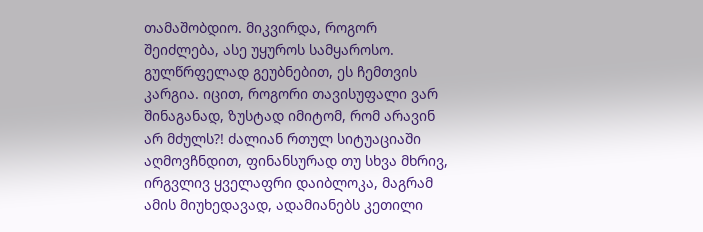თამაშობდიო. მიკვირდა, როგორ შეიძლება, ასე უყუროს სამყაროსო. გულწრფელად გეუბნებით, ეს ჩემთვის კარგია. იცით, როგორი თავისუფალი ვარ შინაგანად, ზუსტად იმიტომ, რომ არავინ არ მძულს?! ძალიან რთულ სიტუაციაში აღმოვჩნდით, ფინანსურად თუ სხვა მხრივ, ირგვლივ ყველაფრი დაიბლოკა, მაგრამ ამის მიუხედავად, ადამიანებს კეთილი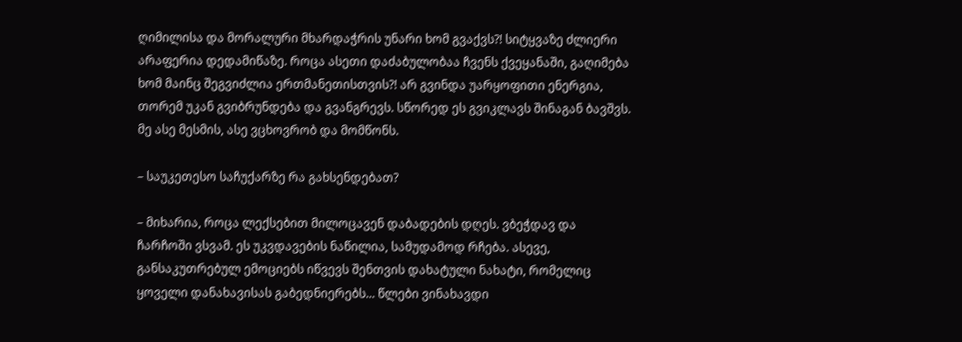ღიმილისა და მორალური მხარდაჭრის უნარი ხომ გვაქვს?! სიტყვაზე ძლიერი არაფერია დედამიწაზე. როცა ასეთი დაძაბულობაა ჩვენს ქვეყანაში, გაღიმება ხომ მაინც შეგვიძლია ერთმანეთისთვის?! არ გვინდა უარყოფითი ენერგია, თორემ უკან გვიბრუნდება და გვანგრევს. სწორედ ეს გვიკლავს შინაგან ბავშვს. მე ასე მესმის, ასე ვცხოვრობ და მომწონს.

– საუკეთესო საჩუქარზე რა გახსენდებათ?

– მიხარია, როცა ლექსებით მილოცავენ დაბადების დღეს. ვბეჭდავ და ჩარჩოში ვსვამ. ეს უკვდავების ნაწილია, სამუდამოდ რჩება. ასევე, განსაკუთრებულ ემოციებს იწვევს შენთვის დახატული ნახატი, რომელიც ყოველი დანახავისას გაბედნიერებს... წლები ვინახავდი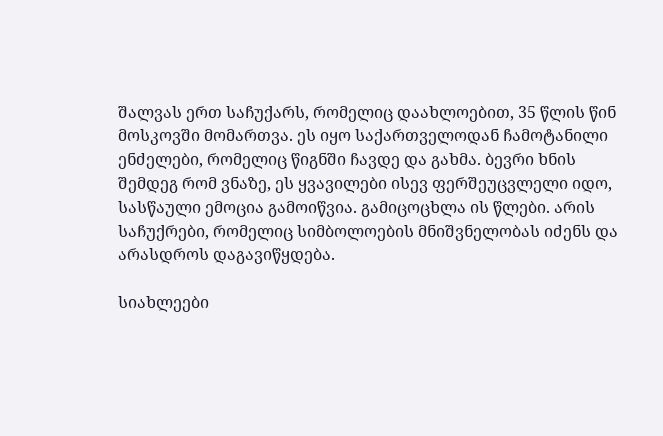შალვას ერთ საჩუქარს, რომელიც დაახლოებით, 35 წლის წინ მოსკოვში მომართვა. ეს იყო საქართველოდან ჩამოტანილი ენძელები, რომელიც წიგნში ჩავდე და გახმა. ბევრი ხნის შემდეგ რომ ვნაზე, ეს ყვავილები ისევ ფერშეუცვლელი იდო, სასწაული ემოცია გამოიწვია. გამიცოცხლა ის წლები. არის საჩუქრები, რომელიც სიმბოლოების მნიშვნელობას იძენს და არასდროს დაგავიწყდება.

სიახლეები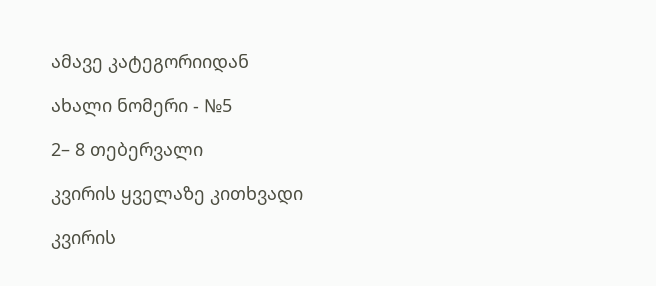ამავე კატეგორიიდან

ახალი ნომერი - №5

2– 8 თებერვალი

კვირის ყველაზე კითხვადი

კვირის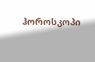ჰოროსკოპი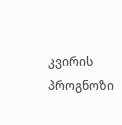კვირის პროგნოზი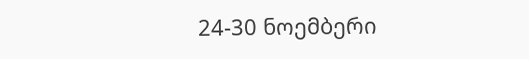24-30 ნოემბერი